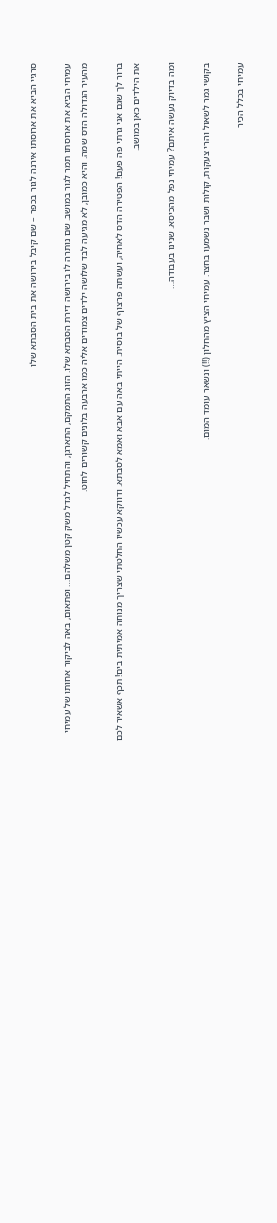סרגיי הביא את ארוסתו אירנה לגור בכפר – שם קיבל בירושה את בית הסבתא שלו

עמיחי הביא את ארוסתו תמר לגור במושב. שם נותרה לו בירושה דירת הסבתא שלו. הזוג התמקם, התארגן, והתחיל לגדל משק קטן משלהם… ופתאום, באה לביקור אחותו של עמיחי מהעיר הגדולה הדס שמה. והיא כמובן, לא מגיעה לבד שלושה ילדים צמודים אליה כמו ארבעה בלונים קשורים לחוט.

ברור לך שגם אני גרתי פה פעם! הפטירה הדס לאחיה, ועשתה פרצוף של בוסית. הייתי באה עם אבא ואמא לסבתא. ודווקא עכשיו החלטתי שצריך מנוחה אמיתית בים! תכף אשאיר לכם את הילדים כאן במושב.

ומה בדיוק נעשה איתם? עמיחי נפל מהכיסא. שנינו בעבודה…

בקושי גמר לשאול והרי צעקות, קולות ושבר נשמעו בחצר. עמיחי הציץ מהחלון (!!) ונשאר עומד המום.

עמיחי בכלל הכיר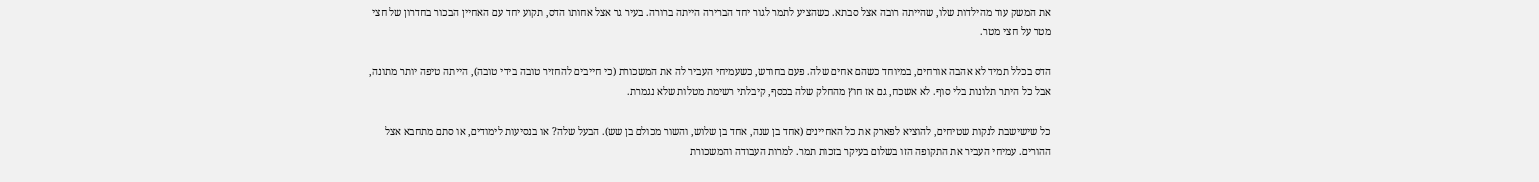את המשק עוד מהילדות שלו, שהייתה רובה אצל סבתא. כשהציע לתמר לגור יחד הברירה הייתה ברורה. בעיר גר אצל אחותו הדס, תקוע יחד עם האחיין הבכור בחדרון של חצי מטר על חצי מטר.

הדס בכלל תמיד לא אהבה אורחים, במיוחד כשהם אחים שלה. פעם בחודש, כשעמיחי העביר לה את המשכורת (כי חייבים להחזיר טובה בידי טובה), הייתה טיפה יותר מתונה, אבל כל היתר תלונות בלי סוף. לא אשכח, גם אז חוץ מהחלק שלה בכסף, קיבלתי רשימת מטלות שלא נגמרת.

כל שישישבת לנקות שטיחים, להוציא לפארק את כל האחיינים (אחד בן שנה, אחד בן שלוש, והשור מכולם בן שש). הבעל שלה? או בנסיעות לימודים, או סתם מתחבא אצל ההורים. עמיחי העביר את התקופה הזו בשלום בעיקר בזכות תמר. למרות העבודה והמשכורת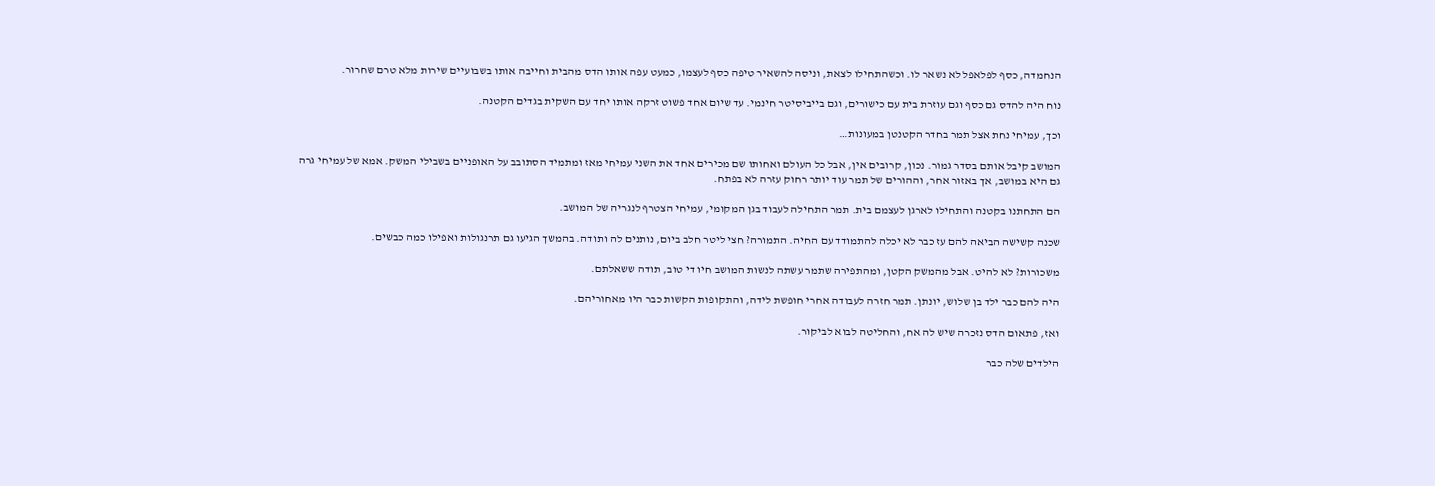הנחמדה, כסף לפלאפל לא נשאר לו. וכשהתחילו לצאת, וניסה להשאיר טיפה כסף לעצמו, כמעט עפה אותו הדס מהבית וחייבה אותו בשבועיים שירות מלא טרם שחרור.

נוח היה להדס גם כסף וגם עוזרת בית עם כישורים, וגם בייביסיטר חינמי. עד שיום אחד פשוט זרקה אותו יחד עם השקית בגדים הקטנה.

וכך, עמיחי נחת אצל תמר בחדר הקטנטן במעונות…

המושב קיבל אותם בסדר גמור. נכון, קרובים אין, אבל כל העולם ואחותו שם מכירים אחד את השני עמיחי מאז ומתמיד הסתובב על האופניים בשבילי המשק. אמא של עמיחי גרה גם היא במושב, אך באזור אחר, וההורים של תמר עוד יותר רחוק עזרה לא בפתח.

הם התחתנו בקטנה והתחילו לארגן לעצמם בית. תמר התחילה לעבוד בגן המקומי, עמיחי הצטרף לנגריה של המושב.

שכנה קשישה הביאה להם עז כבר לא יכלה להתמודד עם החיה. התמורה? חצי ליטר חלב ביום, נותנים לה ותודה. בהמשך הגיעו גם תרנגולות ואפילו כמה כבשים.

משכורות? לא להיט. אבל מהמשק הקטן, ומהתפירה שתמר עשתה לנשות המושב חיו די טוב, תודה ששאלתם.

היה להם כבר ילד בן שלוש, יונתן. תמר חזרה לעבודה אחרי חופשת לידה, והתקופות הקשות כבר היו מאחוריהם.

ואז, פתאום הדס נזכרה שיש לה אח, והחליטה לבוא לביקור.

הילדים שלה כבר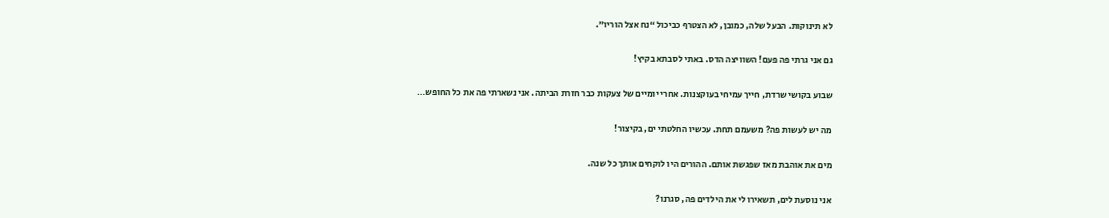לא תינוקות. הבעל שלה, כמובן, לא הצטרף כביכול “נח אצל הוריו”.

גם אני גרתי פה פעם! השוויצה הדס. באתי לסבתא בקיץ!

שבוע בקושי שרדת, חייך עמיחי בעוקצנות. אחרי יומיים של צעקות כבר חזרת הביתה. אני נשארתי פה את כל החופש…

מה יש לעשות פה? משעמם תחת. עכשיו החלטתי ים, בקיצור!

מים את אוהבת מאז שפגשת אותם. ההורים היו לוקחים אותך כל שנה.

אני נוסעת לים, תשאירו לי את הילדים פה, סגרנו?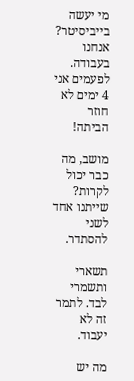מי יעשה בייביסיטר? אנחנו בעבודה. לפעמים אני 4 ימים לא חוזר הביתה!

מושב, מה כבר יכול לקרות? שייתנו אחד לשני להסתדר.

תשארי ותשמרי לבד. לתמר זה לא יעבוד.

מה יש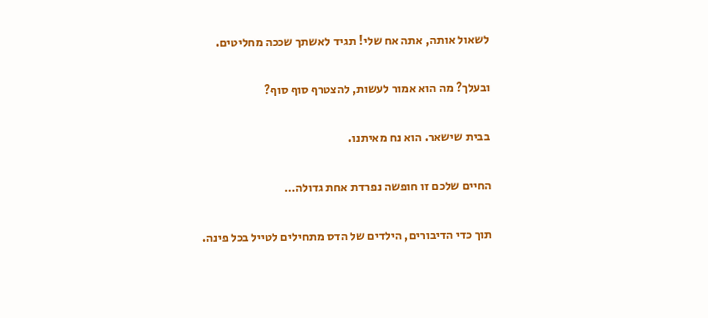לשאול אותה, אתה אח שלי! תגיד לאשתך שככה מחליטים.

ובעלך? מה הוא אמור לעשות, להצטרף סוף סוף?

בבית שישאר. הוא נח מאיתנו.

החיים שלכם זו חופשה נפרדת אחת גדולה…

תוך כדי הדיבורים, הילדים של הדס מתחילים לטייל בכל פינה.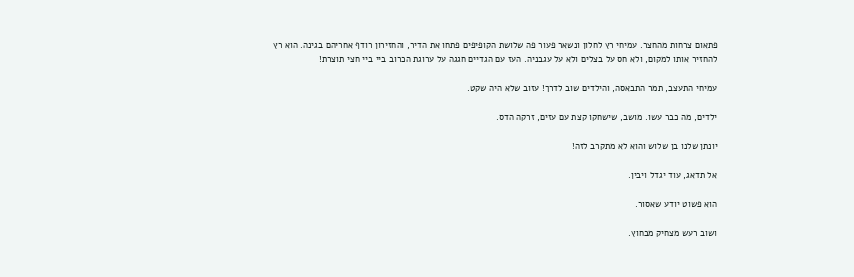פתאום צרחות מהחצר. עמיחי רץ לחלון ונשאר פעור פה שלושת הקופיפים פתחו את הדיר, והחזירון רודף אחריהם בגינה. הוא רץ להחזיר אותו למקום, ולא חס על בצלים ולא על עגבניה. העז עם הגדיים חגגה על ערוגת הכרוב ביי ביי חצי תוצרת!

עמיחי התעצב, תמר התבאסה, והילדים שוב לדרך! עזוב שלא היה שקט.

ילדים, מה כבר עשו. מושב, שישחקו קצת עם עזים, זרקה הדס.

יונתן שלנו בן שלוש והוא לא מתקרב לזה!

אל תדאג, עוד יגדל ויבין.

הוא פשוט יודע שאסור.

ושוב רעש מצחיק מבחוץ.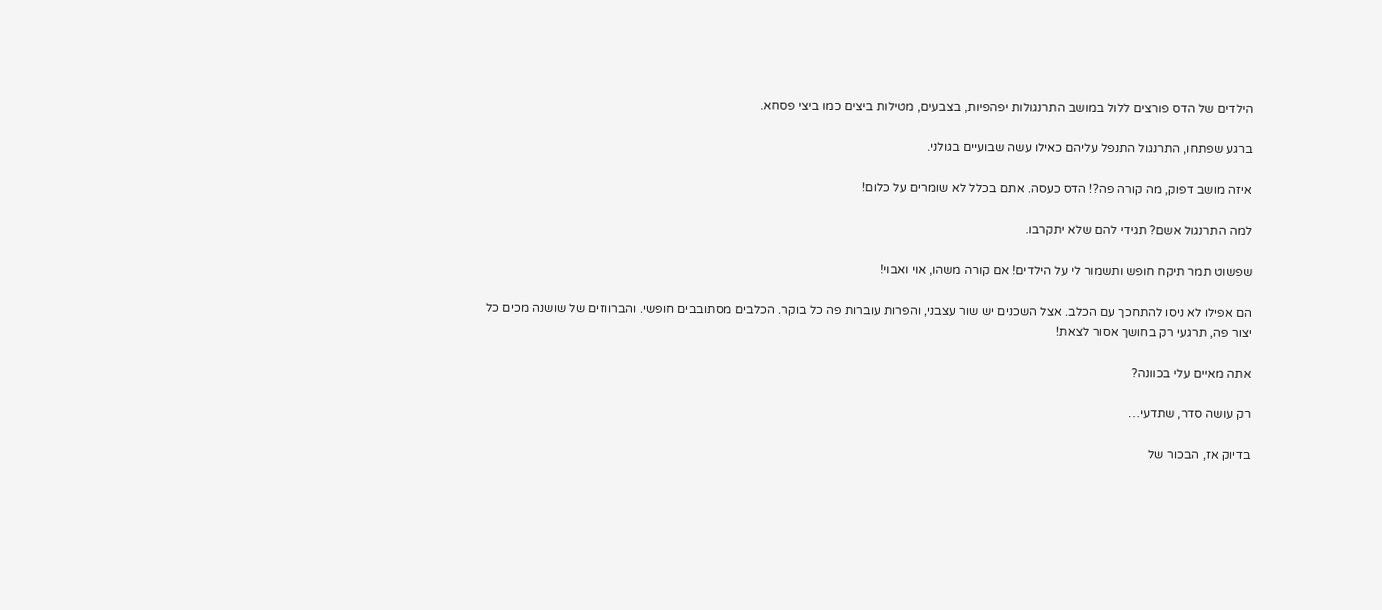הילדים של הדס פורצים ללול במושב התרנגולות יפהפיות, בצבעים, מטילות ביצים כמו ביצי פסחא.

ברגע שפתחו, התרנגול התנפל עליהם כאילו עשה שבועיים בגולני.

איזה מושב דפוק, מה קורה פה?! הדס כעסה. אתם בכלל לא שומרים על כלום!

למה התרנגול אשם? תגידי להם שלא יתקרבו.

שפשוט תמר תיקח חופש ותשמור לי על הילדים! אם קורה משהו, אוי ואבוי!

הם אפילו לא ניסו להתחכך עם הכלב. אצל השכנים יש שור עצבני, והפרות עוברות פה כל בוקר. הכלבים מסתובבים חופשי. והברווזים של שושנה מכים כל יצור פה, תרגעי רק בחושך אסור לצאת!

אתה מאיים עלי בכוונה?

רק עושה סדר, שתדעי…

בדיוק אז, הבכור של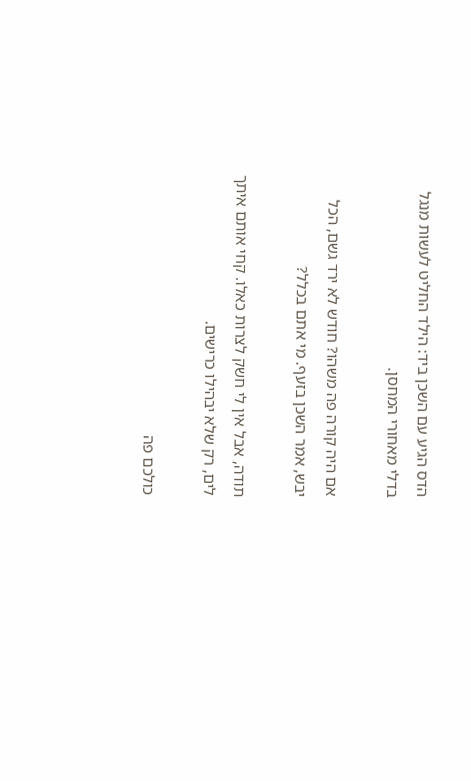הדס הגיע עם השכן ביד: הילד החליט לעשות מנגל בדלי מאחורי המחסן.

אם היה קורה פה משהו? חודש לא ירד גשם, הכל יבש, אמר השכן בזעף. מי אתם בכלל?

תודה, אבל אין לי חשק לצרות כאלו. קחי אותם איתך לים, רק שלא יבהילו כרישים.

כולכם פה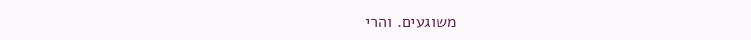משוגעים. והרי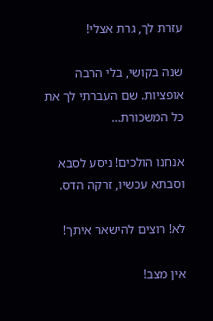עזרת לך, גרת אצלי!

שנה בקושי, בלי הרבה אופציות. שם העברתי לך את כל המשכורת…

אנחנו הולכים! ניסע לסבא וסבתא עכשיו, זרקה הדס.

לא! רוצים להישאר איתך!

אין מצב!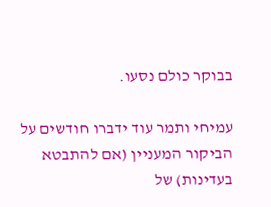בבוקר כולם נסעו.

עמיחי ותמר עוד ידברו חודשים על הביקור המעניין (אם להתבטא בעדינות) של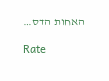האחות הדס…

Rate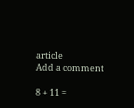article
Add a comment

8 + 11 =